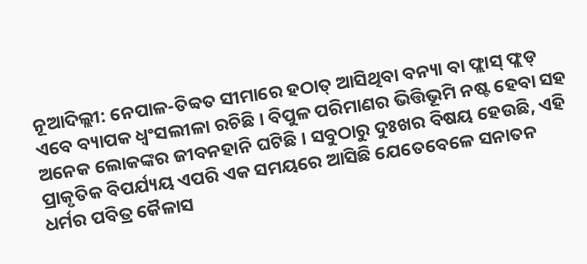ନୂଆଦିଲ୍ଲୀ: ନେପାଳ-ତିବ୍ବତ ସୀମାରେ ହଠାତ୍ ଆସିଥିବା ବନ୍ୟା ବା ଫ୍ଲାସ୍ ଫ୍ଲଡ୍ ଏବେ ବ୍ୟାପକ ଧ୍ୱଂସଲୀଳା ରଚିଛି। ବିପୁଳ ପରିମାଣର ଭିତ୍ତିଭୂମି ନଷ୍ଟ ହେବା ସହ ଅନେକ ଲୋକଙ୍କର ଜୀବନହାନି ଘଟିଛି। ସବୁଠାରୁ ଦୁଃଖର ବିଷୟ ହେଉଛି, ଏହି ପ୍ରାକୃତିକ ବିପର୍ଯ୍ୟୟ ଏପରି ଏକ ସମୟରେ ଆସିଛି ଯେତେବେଳେ ସନାତନ ଧର୍ମର ପବିତ୍ର କୈଳାସ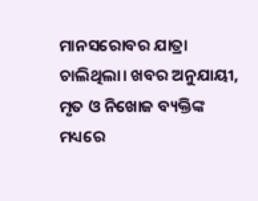ମାନସରୋବର ଯାତ୍ରା ଚାଲିଥିଲା। ଖବର ଅନୁଯାୟୀ, ମୃତ ଓ ନିଖୋଜ ବ୍ୟକ୍ତିଙ୍କ ମଧ୍ୟରେ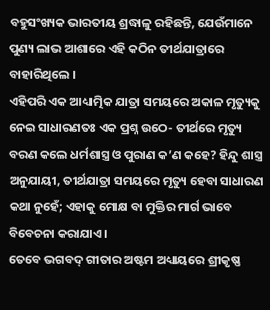ବହୁସଂଖ୍ୟକ ଭାରତୀୟ ଶ୍ରଦ୍ଧାଳୁ ରହିଛନ୍ତି, ଯେଉଁମାନେ ପୁଣ୍ୟ ଲାଭ ଆଶାରେ ଏହି କଠିନ ତୀର୍ଥଯାତ୍ରାରେ ବାହାରିଥିଲେ ।
ଏହିପରି ଏକ ଆଧ୍ୟାତ୍ମିକ ଯାତ୍ରା ସମୟରେ ଅକାଳ ମୃତ୍ୟୁକୁ ନେଇ ସାଧାରଣତଃ ଏକ ପ୍ରଶ୍ନ ଉଠେ- ତୀର୍ଥରେ ମୃତ୍ୟୁ ବରଣ କଲେ ଧର୍ମଶାସ୍ତ୍ର ଓ ପୁରାଣ କ’ଣ କହେ? ହିନ୍ଦୁ ଶାସ୍ତ୍ର ଅନୁଯାୟୀ, ତୀର୍ଥଯାତ୍ରା ସମୟରେ ମୃତ୍ୟୁ ହେବା ସାଧାରଣ କଥା ନୁହେଁ; ଏହାକୁ ମୋକ୍ଷ ବା ମୁକ୍ତିର ମାର୍ଗ ଭାବେ ବିବେଚନା କରାଯାଏ।
ତେବେ ଭଗବଦ୍ ଗୀତାର ଅଷ୍ଟମ ଅଧ୍ୟାୟରେ ଶ୍ରୀକୃଷ୍ଣ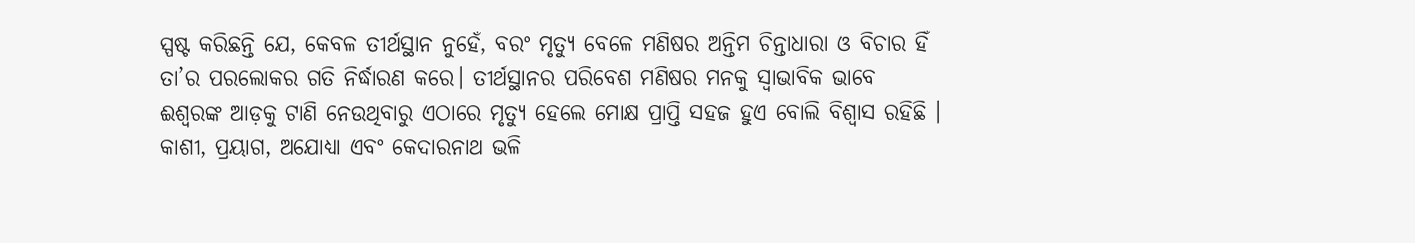ସ୍ପଷ୍ଟ କରିଛନ୍ତି ଯେ, କେବଳ ତୀର୍ଥସ୍ଥାନ ନୁହେଁ, ବରଂ ମୃତ୍ୟୁ ବେଳେ ମଣିଷର ଅନ୍ତିମ ଚିନ୍ତାଧାରା ଓ ବିଚାର ହିଁ ତା’ର ପରଲୋକର ଗତି ନିର୍ଦ୍ଧାରଣ କରେ। ତୀର୍ଥସ୍ଥାନର ପରିବେଶ ମଣିଷର ମନକୁ ସ୍ୱାଭାବିକ ଭାବେ ଈଶ୍ୱରଙ୍କ ଆଡ଼କୁ ଟାଣି ନେଉଥିବାରୁ ଏଠାରେ ମୃତ୍ୟୁ ହେଲେ ମୋକ୍ଷ ପ୍ରାପ୍ତି ସହଜ ହୁଏ ବୋଲି ବିଶ୍ୱାସ ରହିଛି ।
କାଶୀ, ପ୍ରୟାଗ, ଅଯୋଧ୍ୟା ଏବଂ କେଦାରନାଥ ଭଳି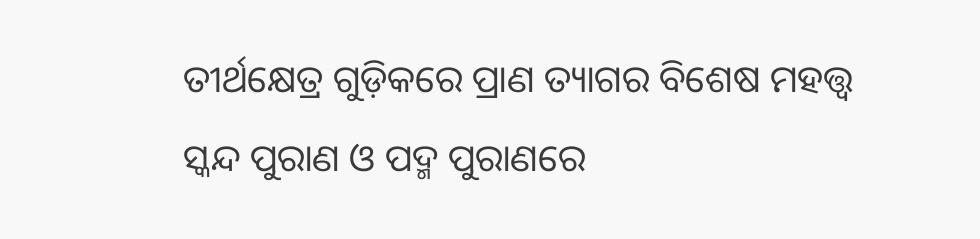ତୀର୍ଥକ୍ଷେତ୍ର ଗୁଡ଼ିକରେ ପ୍ରାଣ ତ୍ୟାଗର ବିଶେଷ ମହତ୍ତ୍ୱ ସ୍କନ୍ଦ ପୁରାଣ ଓ ପଦ୍ମ ପୁରାଣରେ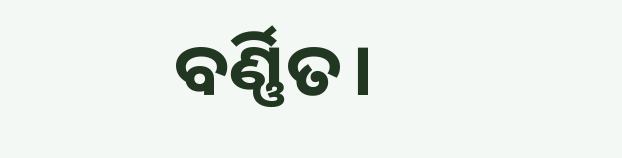ବର୍ଣ୍ଣିତ।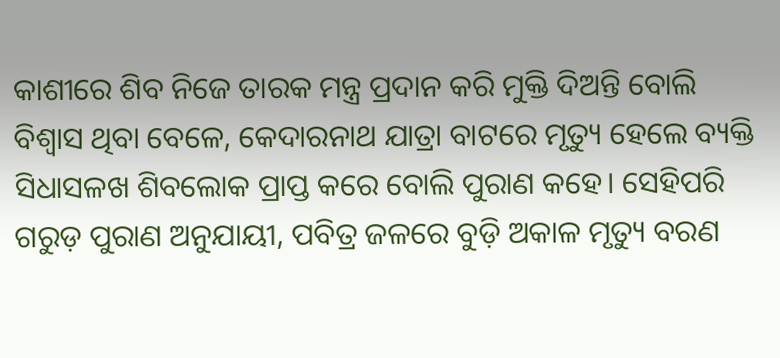କାଶୀରେ ଶିବ ନିଜେ ତାରକ ମନ୍ତ୍ର ପ୍ରଦାନ କରି ମୁକ୍ତି ଦିଅନ୍ତି ବୋଲି ବିଶ୍ୱାସ ଥିବା ବେଳେ, କେଦାରନାଥ ଯାତ୍ରା ବାଟରେ ମୃତ୍ୟୁ ହେଲେ ବ୍ୟକ୍ତି ସିଧାସଳଖ ଶିବଲୋକ ପ୍ରାପ୍ତ କରେ ବୋଲି ପୁରାଣ କହେ। ସେହିପରି ଗରୁଡ଼ ପୁରାଣ ଅନୁଯାୟୀ, ପବିତ୍ର ଜଳରେ ବୁଡ଼ି ଅକାଳ ମୃତ୍ୟୁ ବରଣ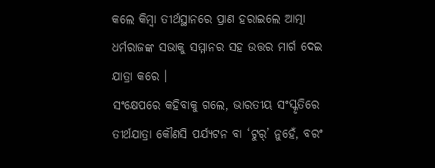କଲେ କିମ୍ବା ତୀର୍ଥସ୍ଥାନରେ ପ୍ରାଣ ହରାଇଲେ ଆତ୍ମା ଧର୍ମରାଜଙ୍କ ସଭାକୁ ସମ୍ମାନର ସହ ଉତ୍ତର ମାର୍ଗ ଦେଇ ଯାତ୍ରା କରେ ।
ସଂକ୍ଷେପରେ କହିବାକୁ ଗଲେ, ଭାରତୀୟ ସଂସ୍କୃତିରେ ତୀର୍ଥଯାତ୍ରା କୌଣସି ପର୍ଯ୍ୟଟନ ବା ‘ଟୁର୍’ ନୁହେଁ, ବରଂ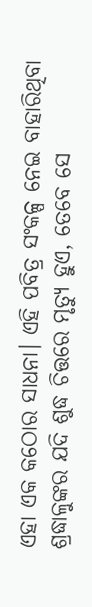ଏହା ଏକ କଠୋର ସାଧନା। ଏହି ପବିତ୍ର ସଂକଳ୍ପ ନେଇ ବାହାରିଥିବା ଶ୍ରଦ୍ଧାଳୁଙ୍କର ଯଦି ଶୁଦ୍ଧ ଚିତ୍ତରେ ମୃତ୍ୟୁ ହୁଏ, ତେବେ ସେ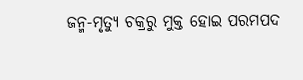ଜନ୍ମ-ମୃତ୍ୟୁ ଚକ୍ରରୁ ମୁକ୍ତ ହୋଇ ପରମପଦ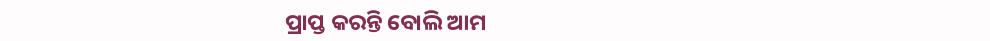ପ୍ରାପ୍ତ କରନ୍ତି ବୋଲି ଆମ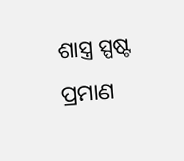ଶାସ୍ତ୍ର ସ୍ପଷ୍ଟ ପ୍ରମାଣ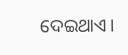ଦେଇଥାଏ।